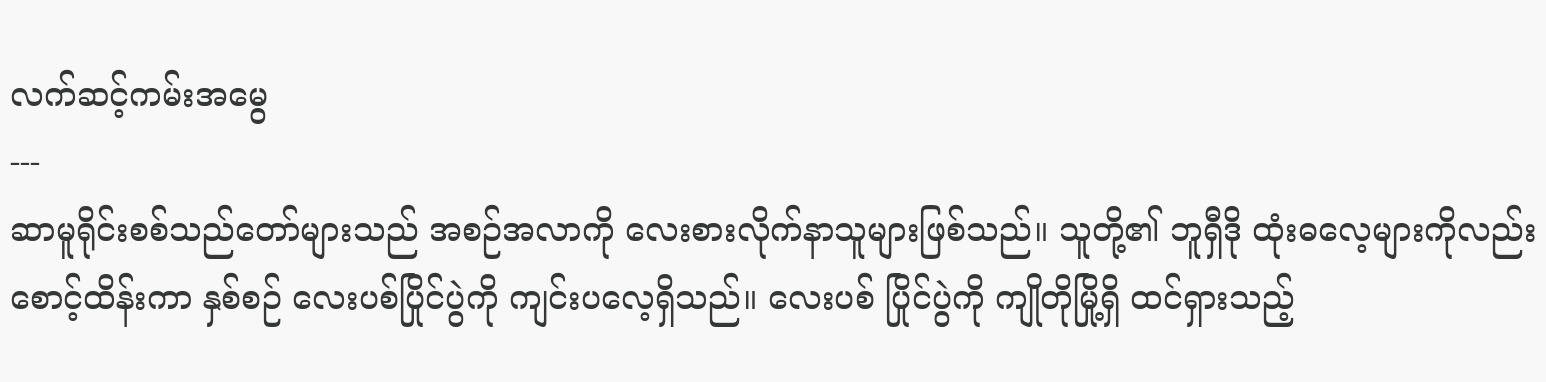လက်ဆင့်ကမ်းအမွေ
---
ဆာမူရိုင်းစစ်သည်တော်များသည် အစဉ်အလာကို လေးစားလိုက်နာသူများဖြစ်သည်။ သူတို့၏ ဘူရှီဒို ထုံးဓလေ့များကိုလည်း စောင့်ထိန်းကာ နှစ်စဉ် လေးပစ်ပြိုင်ပွဲကို ကျင်းပလေ့ရှိသည်။ လေးပစ် ပြိုင်ပွဲကို ကျိုတိုမြို့ရှိ ထင်ရှားသည့်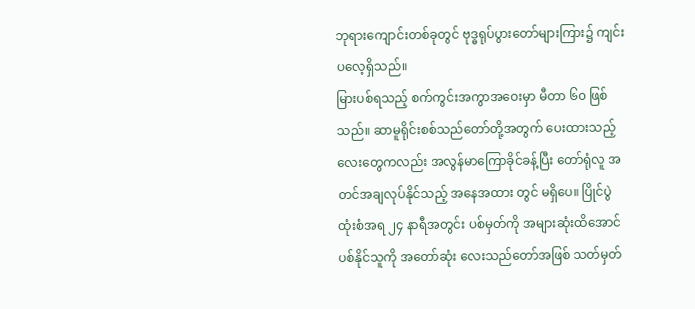ဘုရားကျောင်းတစ်ခုတွင် ဗုဒ္ဓရုပ်ပွားတော်များကြား၌ ကျင်းပလေ့ရှိသည်။
မြားပစ်ရသည့် စက်ကွင်းအကွာအဝေးမှာ မီတာ ၆၀ ဖြစ်သည်။ ဆာမူရိုင်းစစ်သည်တော်တို့အတွက် ပေးထားသည့် လေးတွေကလည်း အလွန်မာကြောခိုင်ခန့်ပြီး တော်ရုံလူ အတင်အချလုပ်နိုင်သည့် အနေအထား တွင် မရှိပေ။ ပြိုင်ပွဲ ထုံးစံအရ ၂၄ နာရီအတွင်း ပစ်မှတ်ကို အများဆုံးထိအောင် ပစ်နိုင်သူကို အတော်ဆုံး လေးသည်တော်အဖြစ် သတ်မှတ်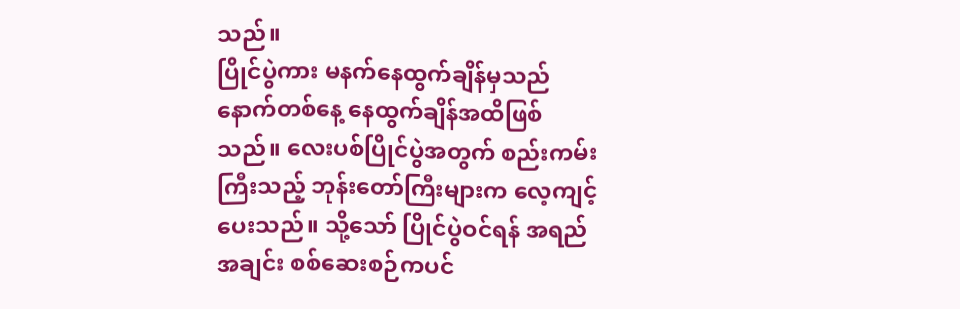သည်။
ပြိုင်ပွဲကား မနက်နေထွက်ချိန်မှသည် နောက်တစ်နေ့ နေထွက်ချိန်အထိဖြစ်သည်။ လေးပစ်ပြိုင်ပွဲအတွက် စည်းကမ်းကြီးသည့် ဘုန်းတော်ကြီးများက လေ့ကျင့်ပေးသည်။ သို့သော် ပြိုင်ပွဲဝင်ရန် အရည်အချင်း စစ်ဆေးစဉ်ကပင်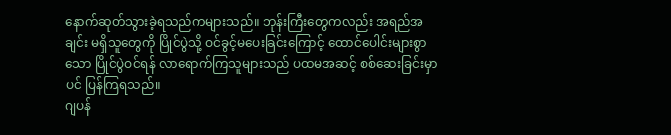နောက်ဆုတ်သွားခဲ့ရသည်ကများသည်။ ဘုန်းကြီးတွေကလည်း အရည်အချင်း မရှိသူတွေကို ပြိုင်ပွဲသို့ ဝင်ခွင့်မပေးခြင်းကြောင့် ထောင်ပေါင်းများစွာသော ပြိုင်ပွဲဝင်ရန် လာရောက်ကြသူများသည် ပထမအဆင့် စစ်ဆေးခြင်းမှာပင် ပြန်ကြရသည်။
ဂျပန်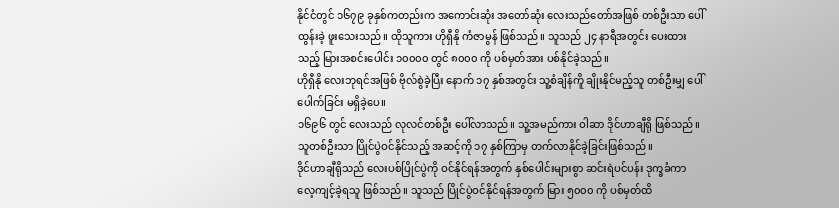နိုင်ငံတွင် ၁၆၇၉ ခုနှစ်ကတည်းက အကောင်းဆုံး အတော်ဆုံး လေးသည်တော်အဖြစ် တစ်ဦးသာ ပေါ်ထွန်းခဲ့ ဖူးသေးသည်။ ထိုသူကား ဟိုရှီနို ကံဇာမွန် ဖြစ်သည်။ သူသည် ၂၄ နာရီအတွင်း ပေးထားသည့် မြားအစင်းပေါင်း ၁၀၀၀၀ တွင် ၈၀၀၀ ကို ပစ်မှတ်အား ပစ်နိုင်ခဲ့သည်။
ဟိုရှီနို လေးဘုရင်အဖြစ် ဗိုလ်စွဲခဲ့ပြီး နောက် ၁၇ နှစ်အတွင်း သူ့စံချိန်ကိူ ချိုးနိုင်မည့်သူ တစ်ဦးမျှ ပေါ်ပေါက်ခြင်း မရှိခဲ့ပေ။
၁၆၉၆ တွင် လေးသည် လုလင်တစ်ဦး ပေါ်လာသည်။ သူ့အမည်ကား ဝါဆာ ဒိုင်ဟာချီရို ဖြစ်သည်။ သူတစ်ဦးသာ ပြိုင်ပွဲဝင်နိုင်သည့် အဆင့်ကို ၁၇ နှစ်ကြာမှ တက်လာနိုင်ခဲ့ခြင်းဖြစ်သည်။
ဒိုင်ဟာချီရိုသည် လေးပစ်ပြိုင်ပွဲကို ဝင်နိုင်ရန်အတွက် နှစ်ပေါင်းများစွာ ဆင်းရဲပင်ပန်း ဒုက္ခခံကာ လေ့ကျင့်ခဲ့ရသူ ဖြစ်သည်။ သူသည် ပြိုင်ပွဲဝင်နိုင်ရန်အတွက် မြား ၅၀၀၀ ကို ပစ်မှတ်ထိ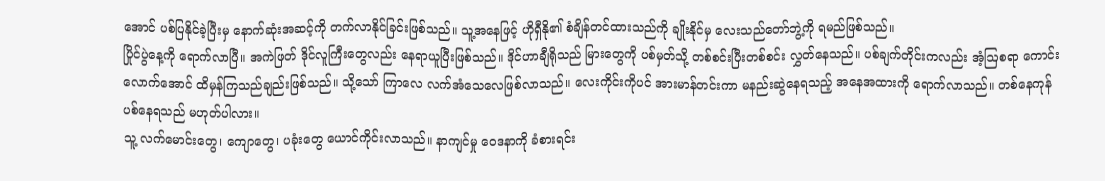အောင် ပစ်ပြနိုင်ခဲ့ပြီးမှ နောက်ဆုံးအဆင့်ကို တက်လာနိုင်ခြင်းဖြစ်သည်။ သူ့အနေဖြင့် ဟိုရှီနို၏ စံချိန်တင်ထားသည်ကို ချိုးနိုင်မှ လေးသည်တော်ဘွဲ့ကို ရမည်ဖြစ်သည်။
ပြိုင်ပွဲနေ့ကို ရောက်လာပြီ။ အကဲဖြတ် ဒိုင်လူကြီးတွေလည်း နေရာယူပြီးဖြစ်သည်။ ဒိုင်ဟာချီရိုသည် မြားတွေကို ပစ်မှတ်သို့ တစ်စင်းပြီးတစ်စင်း လွှတ်နေသည်။ ပစ်ချက်တိုင်းကလည်း အံ့ဩစရာ ကောင်းလောက်အောင် ထိမှန်ကြသည်ချည်းဖြစ်သည်။ သို့သော် ကြာလေ လက်အံသေလေဖြစ်လာသည်။ လေးကိုင်းကိုပင် အားမာန်တင်းကာ မနည်းဆွဲနေရသည့် အနေအထားကို ရောက်လာသည်။ တစ်နေကုန် ပစ်နေရသည် မဟုတ်ပါလား။
သူ့ လက်မောင်းတွေ၊ ကျောတွေ၊ ပခုံးတွေ ယောင်ကိုင်းလာသည်။ နာကျင်မှု ဝေဒနာကို ခံစားရင်း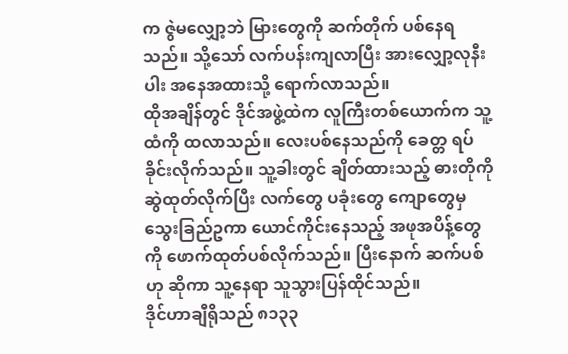က ဇွဲမလျှော့ဘဲ မြားတွေကို ဆက်တိုက် ပစ်နေရသည်။ သို့သော် လက်ပန်းကျလာပြီး အားလျှော့လုနီးပါး အနေအထားသို့ ရောက်လာသည်။
ထိုအချိန်တွင် ဒိုင်အဖွဲ့ထဲက လူကြီးတစ်ယောက်က သူ့ထံကို ထလာသည်။ လေးပစ်နေသည်ကို ခေတ္တ ရပ်ခိုင်းလိုက်သည်။ သူ့ခါးတွင် ချိတ်ထားသည့် ဓားတိုကို ဆွဲထုတ်လိုက်ပြီး လက်တွေ ပခုံးတွေ ကျောတွေမှ သွေးခြည်ဥကာ ယောင်ကိုင်းနေသည့် အဖုအပိန့်တွေကို ဖောက်ထုတ်ပစ်လိုက်သည်။ ပြီးနောက် ဆက်ပစ်ဟု ဆိုကာ သူ့နေရာ သူသွားပြန်ထိုင်သည်။
ဒိုင်ဟာချီရိုသည် ၈၁၃၃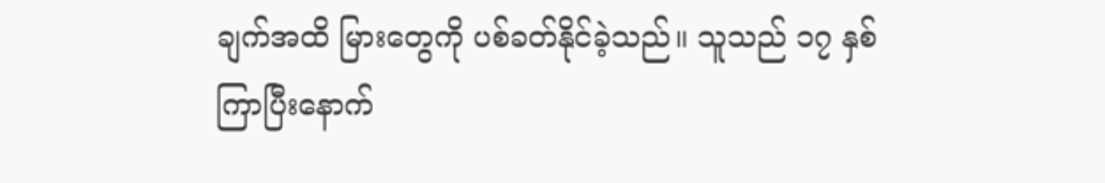ချက်အထိ မြားတွေကို ပစ်ခတ်နိုင်ခဲ့သည်။ သူသည် ၁၇ နှစ်ကြာပြီးနောက်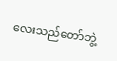လေးသည်တော်ဘွဲ့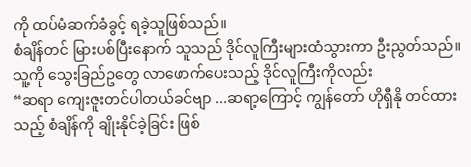ကို ထပ်မံဆက်ခံခွင့် ရခဲ့သူဖြစ်သည်။
စံချိန်တင် မြားပစ်ပြီးနောက် သူသည် ဒိုင်လူကြီးများထံသွားကာ ဦးညွတ်သည်။
သူ့ကို သွေးခြည်ဥတွေ လာဖောက်ပေးသည့် ဒိုင်လူကြီးကိုလည်း
“ဆရာ ကျေးဇူးတင်ပါတယ်ခင်ဗျာ ...ဆရာ့ကြောင့် ကျွန်တော် ဟိုရှီနို တင်ထားသည့် စံချိန်ကို ချိုးနိုင်ခဲ့ခြင်း ဖြစ်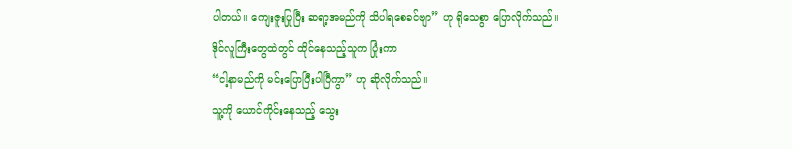ပါတယ်။ ကျေးဇူးပြုပြီး ဆရာ့အမည်ကို သိပါရစေခင်ဗျာ” ဟု ရိုသေစွာ ပြောလိုက်သည်။
ဒိုင်လူကြီးတွေထဲတွင် ထိုင်နေသည့်သူက ပြုံးကာ
“ငါ့နာမည်ကို မင်းပြောပြီးပါပြီကွာ” ဟု ဆိုလိုက်သည်။
သူ့ကို ယောင်ကိုင်းနေသည့် သွေး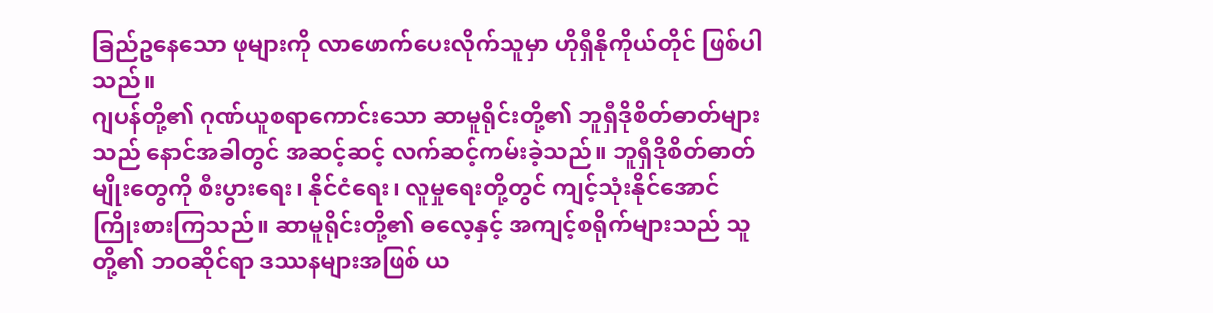ခြည်ဥနေသော ဖုများကို လာဖောက်ပေးလိုက်သူမှာ ဟိုရှီနိုကိုယ်တိုင် ဖြစ်ပါသည်။
ဂျပန်တို့၏ ဂုဏ်ယူစရာကောင်းသော ဆာမူရိုင်းတို့၏ ဘူရှီဒိုစိတ်ဓာတ်များသည် နောင်အခါတွင် အဆင့်ဆင့် လက်ဆင့်ကမ်းခဲ့သည်။ ဘူရှီဒိုစိတ်ဓာတ်မျိုးတွေကို စီးပွားရေး၊ နိုင်ငံရေး၊ လူမှုရေးတို့တွင် ကျင့်သုံးနိုင်အောင် ကြိုးစားကြသည်။ ဆာမူရိုင်းတို့၏ ဓလေ့နှင့် အကျင့်စရိုက်များသည် သူတို့၏ ဘဝဆိုင်ရာ ဒဿနများအဖြစ် ယ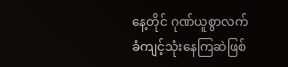နေ့တိုင် ဂုဏ်ယူစွာလက်ခံကျင့်သုံးနေကြဆဲဖြစ်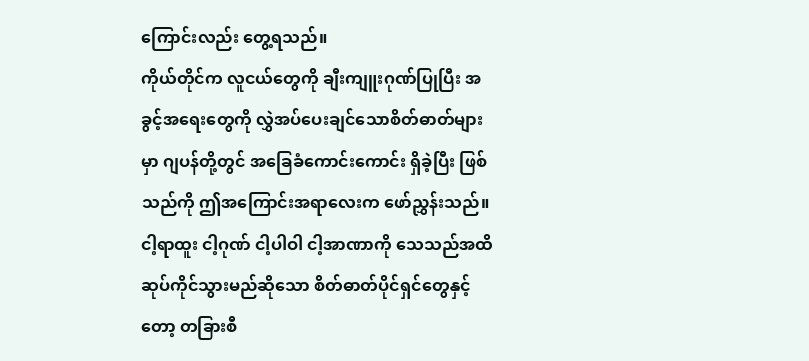ကြောင်းလည်း တွေ့ရသည်။
ကိုယ်တိုင်က လူငယ်တွေကို ချီးကျူးဂုဏ်ပြုပြီး အခွင့်အရေးတွေကို လွှဲအပ်ပေးချင်သောစိတ်ဓာတ်များမှာ ဂျပန်တို့တွင် အခြေခံကောင်းကောင်း ရှိခဲ့ပြီး ဖြစ်သည်ကို ဤအကြောင်းအရာလေးက ဖော်ညွှန်းသည်။
ငါ့ရာထူး ငါ့ဂုဏ် ငါ့ပါဝါ ငါ့အာဏာကို သေသည်အထိ ဆုပ်ကိုင်သွားမည်ဆိုသော စိတ်ဓာတ်ပိုင်ရှင်တွေနှင့်တော့ တခြားစီ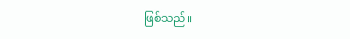ဖြစ်သည်။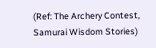(Ref: The Archery Contest, Samurai Wisdom Stories)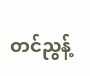တင်ညွန့်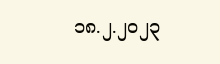၁၈.၂.၂၀၂၃